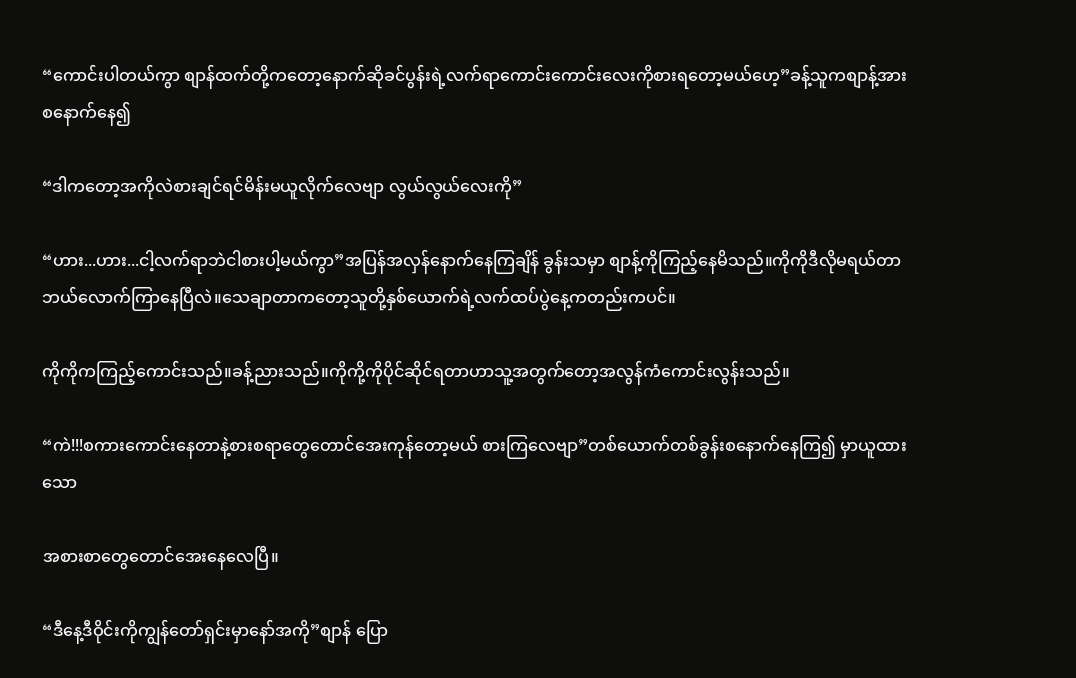“ကောင်းပါတယ်ကွာ စျာန်ထက်တို့ကတော့နောက်ဆိုခင်ပွန်းရဲ့လက်ရာကောင်းကောင်းလေးကိုစားရတော့မယ်ဟေ့”ခန့်သူကစျာန့်အားစနောက်နေ၍

“ဒါကတော့အကိုလဲစားချင်ရင်မိန်းမယူလိုက်လေဗျာ လွယ်လွယ်လေးကို”

“ဟား...ဟား...ငါ့လက်ရာဘဲငါစားပါ့မယ်ကွာ”အပြန်အလှန်နောက်နေကြချိန် ခွန်းသမှာ စျာန့်ကိုကြည့်နေမိသည်။ကိုကိုဒီလိုမရယ်တာဘယ်လောက်ကြာနေပြီလဲ။သေချာတာကတော့သူတို့နှစ်ယောက်ရဲ့လက်ထပ်ပွဲနေ့ကတည်းကပင်။

ကိုကိုကကြည့်ကောင်းသည်။ခန့်ညားသည်။ကိုကို့ကိုပိုင်ဆိုင်ရတာဟာသူ့အတွက်တော့အလွန်ကံကောင်းလွန်းသည်။

“ကဲ!!!စကားကောင်းနေတာနဲ့စားစရာတွေတောင်အေးကုန်တော့မယ် စားကြလေဗျာ”တစ်ယောက်တစ်ခွန်းစနောက်နေကြ၍ မှာယူထားသော

အစားစာတွေတောင်အေးနေလေပြီ။

“ဒီနေ့ဒီဝိုင်းကိုကျွန်တော်ရှင်းမှာနော်အကို”စျာန် ပြော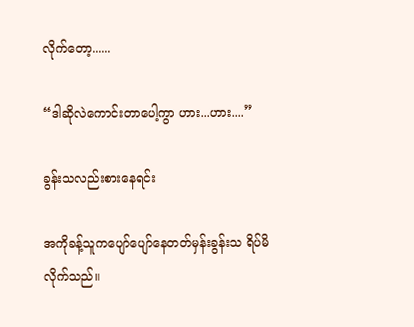လိုက်တော့......

“ဒါဆိုလဲကောင်းတာပေါ့ကွာ ဟား...ဟား....”

ခွန်းသလည်းစားနေရင်း

အကိုခန့်သူကပျော်ပျော်နေတတ်မှန်းခွန်းသ ရိပ်မိလိုက်သည်။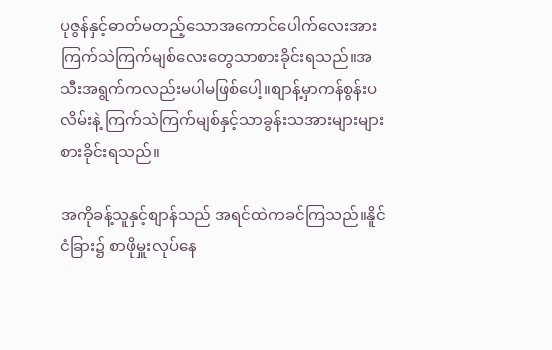ပုဇွန်နှင့်ဓာတ်မတည့်သောအကောင်ပေါက်လေးအားကြက်သဲကြက်မျစ်လေးတွေသာစားခိုင်းရသည်။အသီးအရွက်ကလည်းမပါမဖြစ်ပေါ့။စျာန့်မှာကန်စွန်းပလိမ်းနဲ့ ကြက်သဲကြက်မျစ်နှင့်သာခွန်းသအားများများစားခိုင်းရသည်။

အကိုခန့်သူနှင့်စျာန်သည် အရင်ထဲကခင်ကြသည်။နိူင်ငံခြား၌ စာဖိုမှူးလုပ်နေ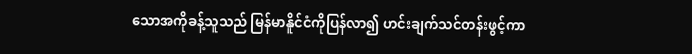သောအကိုခန့်သူသည် မြန်မာနိူင်ငံကိုပြန်လာ၍ ဟင်းချက်သင်တန်းဖွင့်ကာ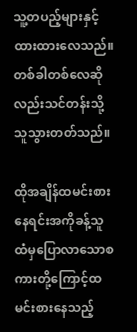သူ့တပည့်များနှင့်ထားထားလေသည်။တစ်ခါတစ်လေဆိုလည်းသင်တန်းသို့သူသွားတတ်သည်။

ထိုအချိန်ထမင်းစားနေရင်းအကိုခန့်သူထံမှပြောလာသောစကားတို့ကြောင့်ထမင်းစားနေသည့်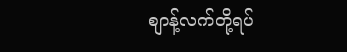စျာန့်လက်တို့ရပ်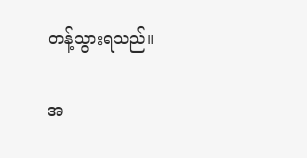တန့်သွားရသည်။

အ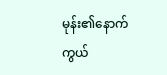မုန်း၏နောက်ကွယ်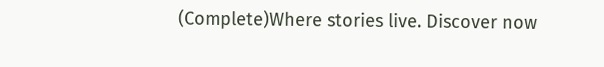(Complete)Where stories live. Discover now